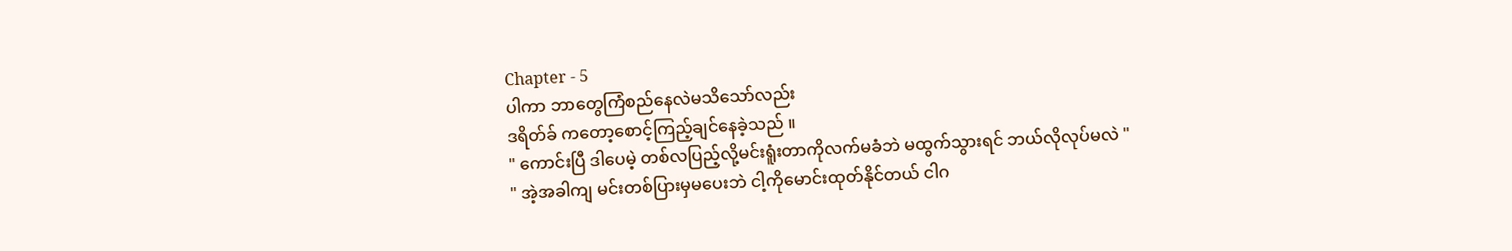Chapter - 5
ပါကာ ဘာတွေကြံစည်နေလဲမသိသော်လည်း
ဒရိတ်ခ် ကတော့စောင့်ကြည့်ချင်နေခဲ့သည် ။
" ကောင်းပြီ ဒါပေမဲ့ တစ်လပြည့်လို့မင်းရူံးတာကိုလက်မခံဘဲ မထွက်သွားရင် ဘယ်လိုလုပ်မလဲ "
" အဲ့အခါကျ မင်းတစ်ပြားမှမပေးဘဲ ငါ့ကိုမောင်းထုတ်နိုင်တယ် ငါဂ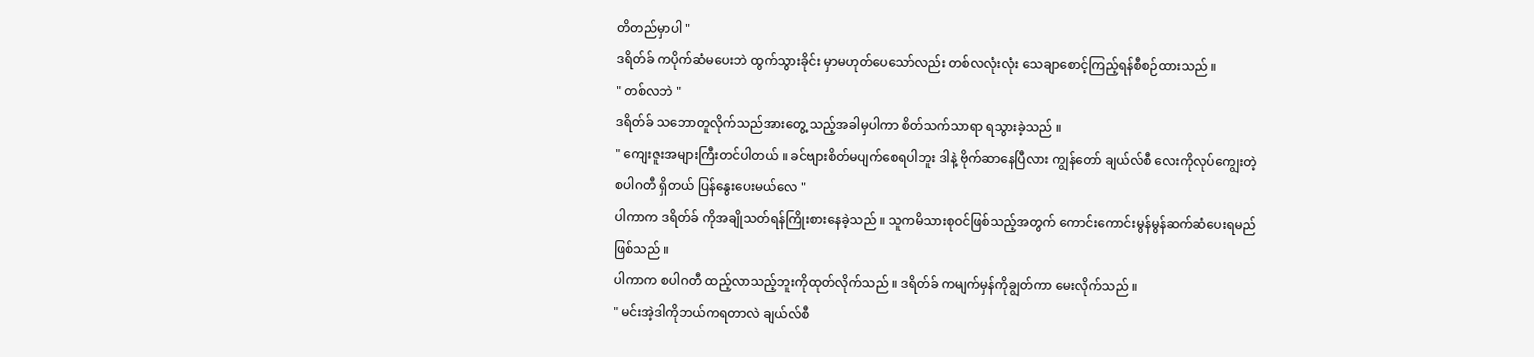တိတည်မှာပါ "
ဒရိတ်ခ် ကပိုက်ဆံမပေးဘဲ ထွက်သွားခိုင်း မှာမဟုတ်ပေသော်လည်း တစ်လလုံးလုံး သေချာစောင့်ကြည့်ရန်စီစဉ်ထားသည် ။
" တစ်လဘဲ "
ဒရိတ်ခ် သဘောတူလိုက်သည်အားတွေ့ သည့်အခါမှပါကာ စိတ်သက်သာရာ ရသွားခဲ့သည် ။
" ကျေးဇူးအများကြီးတင်ပါတယ် ။ ခင်ဗျားစိတ်မပျက်စေရပါဘူး ဒါနဲ့ ဗိုက်ဆာနေပြီလား ကျွန်တော် ချယ်လ်စီ လေးကိုလုပ်ကျွေးတဲ့ စပါဂတီ ရှိတယ် ပြန်နွေးပေးမယ်လေ "
ပါကာက ဒရိတ်ခ် ကိုအချိုသတ်ရန်ကြိုးစားနေခဲ့သည် ။ သူကမိသားစုဝင်ဖြစ်သည့်အတွက် ကောင်းကောင်းမွန်မွန်ဆက်ဆံပေးရမည်ဖြစ်သည် ။
ပါကာက စပါဂတီ ထည့်လာသည့်ဘူးကိုထုတ်လိုက်သည် ။ ဒရိတ်ခ် ကမျက်မှန်ကိုချွတ်ကာ မေးလိုက်သည် ။
" မင်းအဲ့ဒါကိုဘယ်ကရတာလဲ ချယ်လ်စီ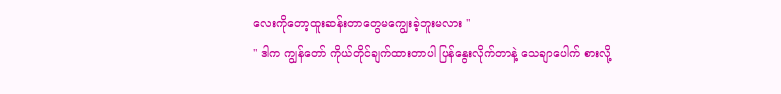လေးကိုတော့ထူးဆန်းတာတွေမကျွေးခဲ့ဘူးမလား "
" ဒါက ကျွန်တော် ကိုယ်တိုင်ချက်ထားတာပါ ပြန်နွေးလိုက်တာနဲ့ သေချာပေါက် စားလို့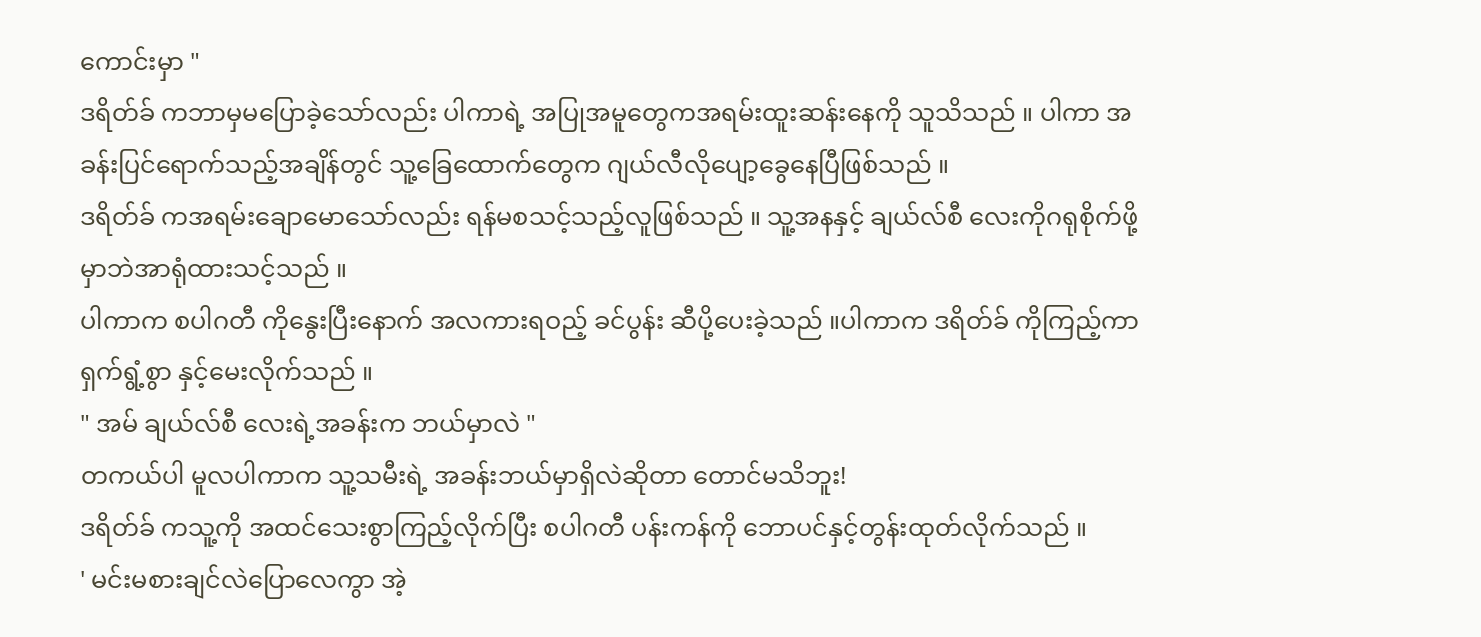ကောင်းမှာ "
ဒရိတ်ခ် ကဘာမှမပြောခဲ့သော်လည်း ပါကာရဲ့ အပြုအမူတွေကအရမ်းထူးဆန်းနေကို သူသိသည် ။ ပါကာ အခန်းပြင်ရောက်သည့်အချိန်တွင် သူ့ခြေထောက်တွေက ဂျယ်လီလိုပျော့ခွေနေပြီဖြစ်သည် ။
ဒရိတ်ခ် ကအရမ်းချောမောသော်လည်း ရန်မစသင့်သည့်လူဖြစ်သည် ။ သူ့အနနှင့် ချယ်လ်စီ လေးကိုဂရုစိုက်ဖို့မှာဘဲအာရုံထားသင့်သည် ။
ပါကာက စပါဂတီ ကိုနွေးပြီးနောက် အလကားရဝည့် ခင်ပွန်း ဆီပို့ပေးခဲ့သည် ။ပါကာက ဒရိတ်ခ် ကိုကြည့်ကာ ရှက်ရွံ့စွာ နှင့်မေးလိုက်သည် ။
" အမ် ချယ်လ်စီ လေးရဲ့အခန်းက ဘယ်မှာလဲ "
တကယ်ပါ မူလပါကာက သူ့သမီးရဲ့ အခန်းဘယ်မှာရှိလဲဆိုတာ တောင်မသိဘူး!
ဒရိတ်ခ် ကသူ့ကို အထင်သေးစွာကြည့်လိုက်ပြီး စပါဂတီ ပန်းကန်ကို ဘောပင်နှင့်တွန်းထုတ်လိုက်သည် ။
' မင်းမစားချင်လဲပြောလေကွာ အဲ့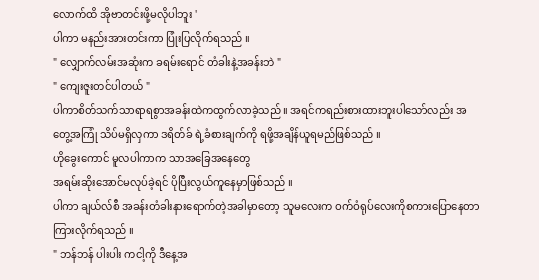လောက်ထိ အိုဗာတင်းဖို့မလိုပါဘူး '
ပါကာ မနည်းအားတင်းကာ ပြုံးပြလိုက်ရသည် ။
" လျှောက်လမ်းအဆုံးက ခရမ်းရောင် တံခါးနဲ့အခန်းဘဲ "
" ကျေးဇူးတင်ပါတယ် "
ပါကာစိတ်သက်သာရာရစွာအခန်းထဲကထွက်လာခဲ့သည် ။ အရင်ကရည်းစားထားဘူးပါသော်လည်း အတွေ့အကြုံ သိပ်မရှိလှကာ ဒရိတ်ခ် ရဲ့ခံစားချက်ကို ရဖို့အချိန်ယူရမည်ဖြစ်သည် ။
ဟိုခွေးကောင် မူလပါကာက သာအခြေအနေတွေ
အရမ်းဆိုးအောင်မလုပ်ခဲ့ရင် ပိုပြီးလွယ်ကူနေမှာဖြစ်သည် ။
ပါကာ ချယ်လ်စီ အခန်းတံခါးနားရောက်တဲ့အခါမှာတော့ သူမလေးက ဝက်ဝံရုပ်လေးကိုစကားပြောနေတာကြားလိုက်ရသည် ။
" ဘန်ဘန် ပါးပါး ကငါ့ကို ဒီနေ့အ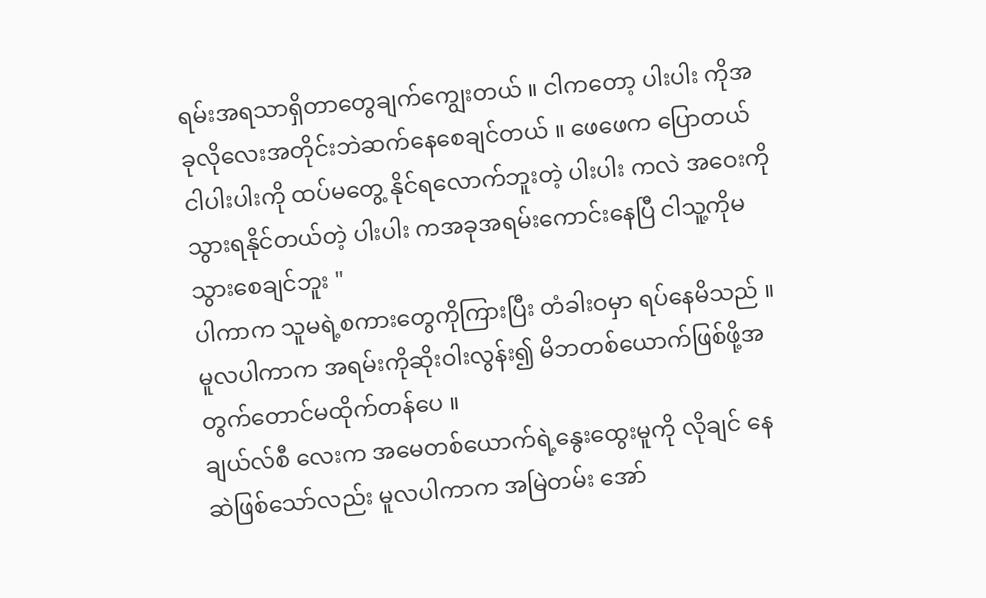ရမ်းအရသာရှိတာတွေချက်ကျွေးတယ် ။ ငါကတော့ ပါးပါး ကိုအခုလိုလေးအတိုင်းဘဲဆက်နေစေချင်တယ် ။ ဖေဖေက ပြောတယ် ငါပါးပါးကို ထပ်မတွေ့ နိုင်ရလောက်ဘူးတဲ့ ပါးပါး ကလဲ အဝေးကိုသွားရနိုင်တယ်တဲ့ ပါးပါး ကအခုအရမ်းကောင်းနေပြီ ငါသူ့ကိုမသွားစေချင်ဘူး "
ပါကာက သူမရဲ့စကားတွေကိုကြားပြီး တံခါးဝမှာ ရပ်နေမိသည် ။ မူလပါကာက အရမ်းကိုဆိုးဝါးလွန်း၍ မိဘတစ်ယောက်ဖြစ်ဖို့အတွက်တောင်မထိုက်တန်ပေ ။
ချယ်လ်စီ လေးက အမေတစ်ယောက်ရဲ့နွေးထွေးမူကို လိုချင် နေဆဲဖြစ်သော်လည်း မူလပါကာက အမြဲတမ်း အော်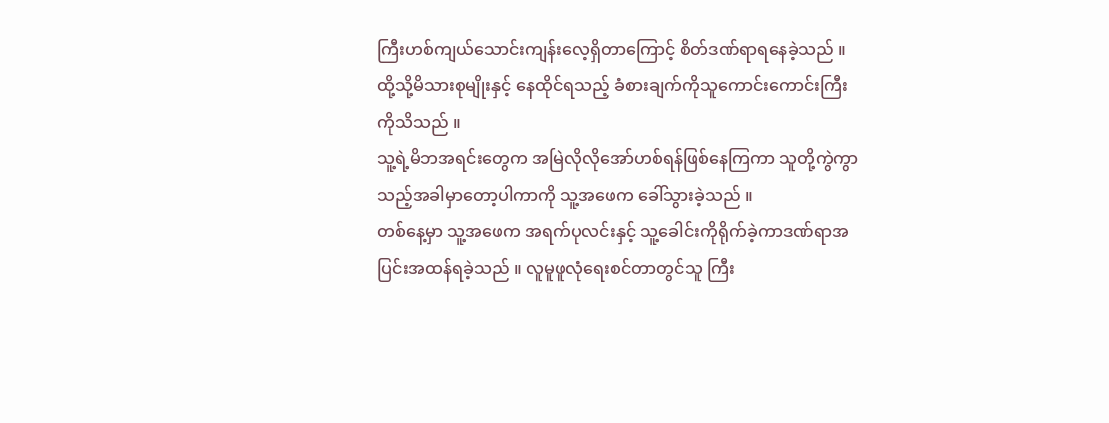ကြီးဟစ်ကျယ်သောင်းကျန်းလေ့ရှိတာကြောင့် စိတ်ဒဏ်ရာရနေခဲ့သည် ။
ထို့သို့မိသားစုမျိုးနှင့် နေထိုင်ရသည့် ခံစားချက်ကိုသူကောင်းကောင်းကြီးကိုသိသည် ။
သူ့ရဲ့မိဘအရင်းတွေက အမြဲလိုလိုအော်ဟစ်ရန်ဖြစ်နေကြကာ သူတို့ကွဲကွာသည့်အခါမှာတော့ပါကာကို သူ့အဖေက ခေါ်သွားခဲ့သည် ။
တစ်နေ့မှာ သူ့အဖေက အရက်ပုလင်းနှင့် သူ့ခေါင်းကိုရိုက်ခဲ့ကာဒဏ်ရာအပြင်းအထန်ရခဲ့သည် ။ လူမူဖူလုံရေးစင်တာတွင်သူ ကြီး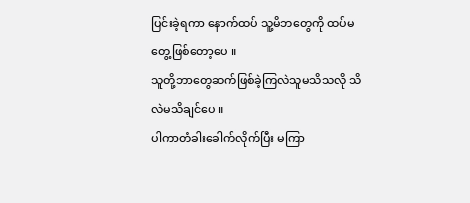ပြင်းခဲ့ရကာ နောက်ထပ် သူ့မိဘတွေကို ထပ်မတွေ့ဖြစ်တော့ပေ ။
သူတို့ဘာတွေဆက်ဖြစ်ခဲ့ကြလဲသူမသိသလို သိလဲမသိချင်ပေ ။
ပါကာတံခါးခေါက်လိုက်ပြီး မကြာ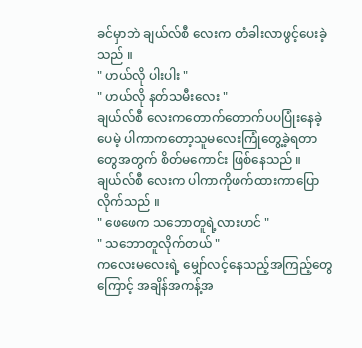ခင်မှာဘဲ ချယ်လ်စီ လေးက တံခါးလာဖွင့်ပေးခဲ့သည် ။
" ဟယ်လို ပါးပါး "
" ဟယ်လို နတ်သမီးလေး "
ချယ်လ်စီ လေးကတောက်တောက်ပပပြုံးနေခဲ့ပေမဲ့ ပါကာကတော့သူမလေးကြုံတွေ့ခဲ့ရတာတွေအတွက် စိတ်မကောင်း ဖြစ်နေသည် ။
ချယ်လ်စီ လေးက ပါကာကိုဖက်ထားကာပြောလိုက်သည် ။
" ဖေဖေက သဘောတူရဲ့လားဟင် "
" သဘောတူလိုက်တယ် "
ကလေးမလေးရဲ့ မျှော်လင့်နေသည့်အကြည့်တွေကြောင့် အချိန်အကန့်အ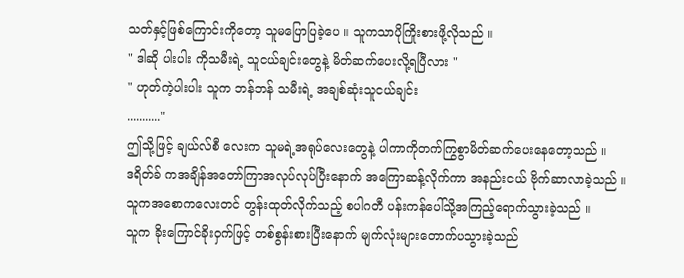သတ်နှင့်ဖြစ်ကြောင်းကိုတော့ သူမပြောပြခဲ့ပေ ။ သူကသာပိုကြိုးစားဖို့လိုသည် ။
" ဒါဆို ပါးပါး ကိုသမီးရဲ့ သူငယ်ချင်းတွေနဲ့ မိတ်ဆက်ပေးလို့ရပြီလား "
" ဟုတ်ကဲ့ပါးပါး သူက ဘန်ဘန် သမီးရဲ့ အချစ်ဆုံးသူငယ်ချင်း
..........."
ဤသို့ဖြင့် ချယ်လ်စီ လေးက သူမရဲ့အရုပ်လေးတွေနဲ့ ပါကာကိုတက်ကြွစွာမိတ်ဆက်ပေးနေတော့သည် ။
ဒရိတ်ခ် ကအချိန်အတော်ကြာအလုပ်လုပ်ပြီးနောက် အကြောဆန့်လိုက်ကာ အနည်းငယ် ဗိုက်ဆာလာခဲ့သည် ။ သူကအစောကလေးတင် တွန်းထုတ်လိုက်သည့် စပါဂတီ ပန်းကန်ပေါ်သို့အကြည့်ရောက်သွားခဲ့သည် ။
သူက ခိုးကြောင်ခိုးဝှက်ဖြင့် တစ်စွန်းစားပြီးနောက် မျက်လုံးများတောက်ပသွားခဲ့သည်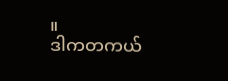။
ဒါကတကယ်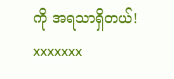ကို အရသာရှိတယ်!
xxxxxxx